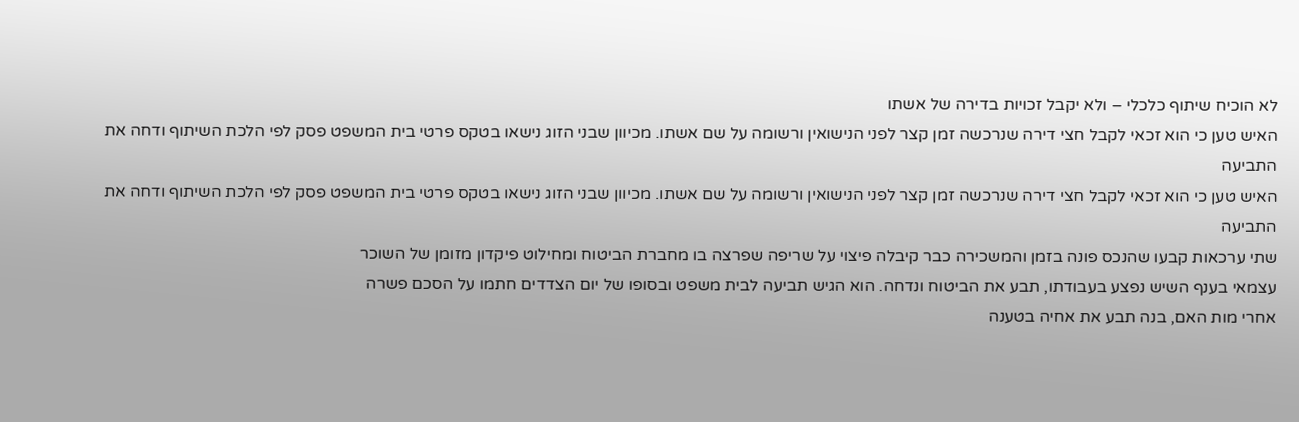לא הוכיח שיתוף כלכלי – ולא יקבל זכויות בדירה של אשתו
האיש טען כי הוא זכאי לקבל חצי דירה שנרכשה זמן קצר לפני הנישואין ורשומה על שם אשתו. מכיוון שבני הזוג נישאו בטקס פרטי בית המשפט פסק לפי הלכת השיתוף ודחה את התביעה
האיש טען כי הוא זכאי לקבל חצי דירה שנרכשה זמן קצר לפני הנישואין ורשומה על שם אשתו. מכיוון שבני הזוג נישאו בטקס פרטי בית המשפט פסק לפי הלכת השיתוף ודחה את התביעה
שתי ערכאות קבעו שהנכס פונה בזמן והמשכירה כבר קיבלה פיצוי על שריפה שפרצה בו מחברת הביטוח ומחילוט פיקדון מזומן של השוכר
עצמאי בענף השיש נפצע בעבודתו, תבע את הביטוח ונדחה. הוא הגיש תביעה לבית משפט ובסופו של יום הצדדים חתמו על הסכם פשרה
אחרי מות האם, בנה תבע את אחיה בטענה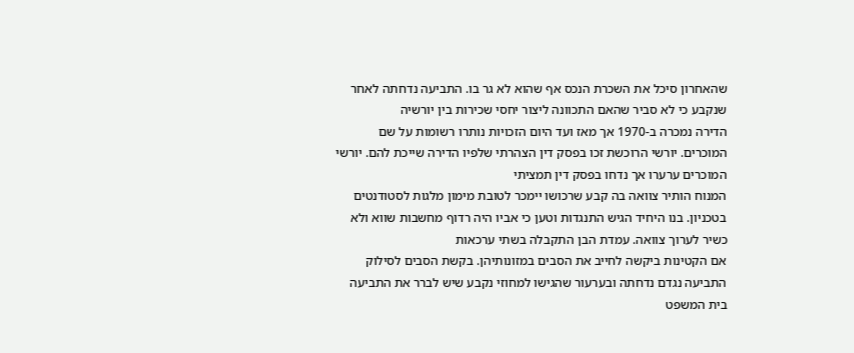שהאחרון סיכל את השכרת הנכס אף שהוא לא גר בו. התביעה נדחתה לאחר שנקבע כי לא סביר שהאם התכוונה ליצור יחסי שכירות בין יורשיה
הדירה נמכרה ב-1970 אך מאז ועד היום הזכויות נותרו רשומות על שם המוכרים. יורשי הרוכשת זכו בפסק דין הצהרתי שלפיו הדירה שייכת להם. יורשי המוכרים ערערו אך נדחו בפסק דין תמציתי
המנוח הותיר צוואה בה קבע שרכושו יימכר לטובת מימון מלגות לסטודנטים בטכניון. בנו היחיד הגיש התנגדות וטען כי אביו היה רדוף מחשבות שווא ולא כשיר לערוך צוואה. עמדת הבן התקבלה בשתי ערכאות
אם הקטינות ביקשה לחייב את הסבים במזונותיהן. בקשת הסבים לסילוק התביעה נגדם נדחתה ובערעור שהגישו למחוזי נקבע שיש לברר את התביעה
בית המשפט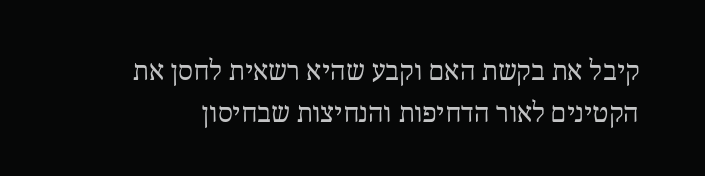קיבל את בקשת האם וקבע שהיא רשאית לחסן את הקטינים לאור הדחיפות והנחיצות שבחיסון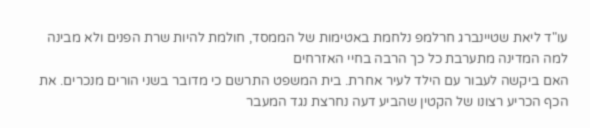עו"ד ליאת שטיינברג חרלמפ נלחמת באטימות של הממסד, חולמת להיות שרת הפנים ולא מבינה למה המדינה מתערבת כל כך הרבה בחיי האזרחים
האם ביקשה לעבור עם הילד לעיר אחרת. בית המשפט התרשם כי מדובר בשני הורים מנכרים. את הכף הכריע רצונו של הקטין שהביע דעה נחרצת נגד המעבר